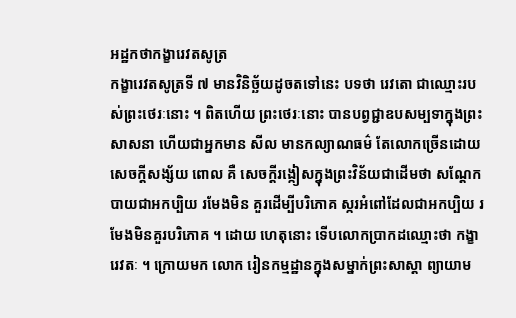អដ្ឋកថាកង្ខារេវតសូត្រ
កង្ខារេវតសូត្រទី ៧ មានវិនិច្ឆ័យដូចតទៅនេះ បទថា រេវតោ ជាឈ្មោះរបស់ព្រះថេរៈនោះ ។ ពិតហើយ ព្រះថេរៈនោះ បានបព្វជ្ជាឧបសម្បទាក្នុងព្រះសាសនា ហើយជាអ្នកមាន សីល មានកល្យាណធម៌ តែលោកច្រើនដោយសេចក្តីសង្ស័យ ពោល គឺ សេចក្តីរង្កៀសក្នុងព្រះវិន័យជាដើមថា សណ្តែកបាយជាអកប្បិយ រមែងមិន គួរដើម្បីបរិភោគ ស្ករអំពៅដែលជាអកប្បិយ រមែងមិនគួរបរិភោគ ។ ដោយ ហេតុនោះ ទើបលោកប្រាកដឈ្មោះថា កង្ខារេវតៈ ។ ក្រោយមក លោក រៀនកម្មដ្ឋានក្នុងសម្នាក់ព្រះសាស្តា ព្យាយាម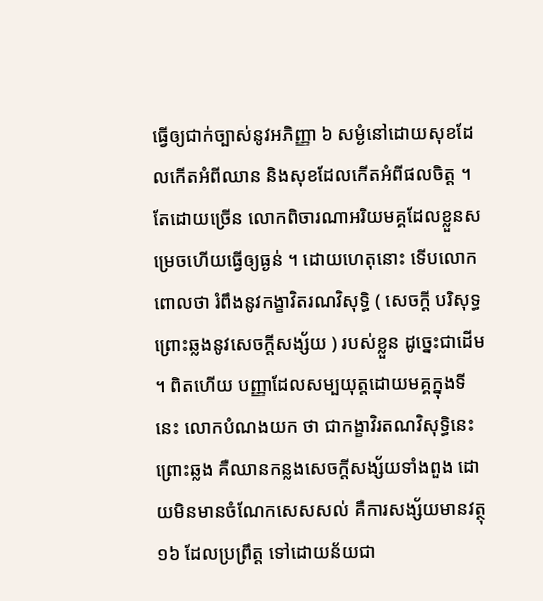ធ្វើឲ្យជាក់ច្បាស់នូវអភិញ្ញា ៦ សម្ងំនៅដោយសុខដែលកើតអំពីឈាន និងសុខដែលកើតអំពីផលចិត្ត ។ តែដោយច្រើន លោកពិចារណាអរិយមគ្គដែលខ្លួនសម្រេចហើយធ្វើឲ្យធ្ងន់ ។ ដោយហេតុនោះ ទើបលោកពោលថា រំពឹងនូវកង្ខាវិតរណវិសុទ្ធិ ( សេចក្តី បរិសុទ្ធព្រោះឆ្លងនូវសេចក្តីសង្ស័យ ) របស់ខ្លួន ដូច្នេះជាដើម ។ ពិតហើយ បញ្ញាដែលសម្បយុត្តដោយមគ្គក្នុងទីនេះ លោកបំណងយក ថា ជាកង្ខាវិរតណវិសុទ្ធិនេះ ព្រោះឆ្លង គឺឈានកន្លងសេចក្តីសង្ស័យទាំងពួង ដោយមិនមានចំណែកសេសសល់ គឺការសង្ស័យមានវត្ថុ ១៦ ដែលប្រព្រឹត្ត ទៅដោយន័យជា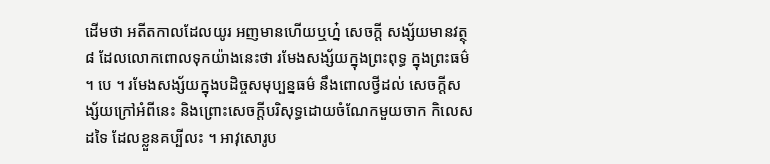ដើមថា អតីតកាលដែលយូរ អញមានហើយឬហ្ន៎ សេចក្តី សង្ស័យមានវត្ថុ ៨ ដែលលោកពោលទុកយ៉ាងនេះថា រមែងសង្ស័យក្នុងព្រះពុទ្ធ ក្នុងព្រះធម៌ ។ បេ ។ រមែងសង្ស័យក្នុងបដិច្ចសមុប្បន្នធម៌ នឹងពោលថ្វីដល់ សេចក្តីសង្ស័យក្រៅអំពីនេះ និងព្រោះសេចក្តីបរិសុទ្ធដោយចំណែកមួយចាក កិលេសដទៃ ដែលខ្លួនគប្បីលះ ។ អាវុសោរូប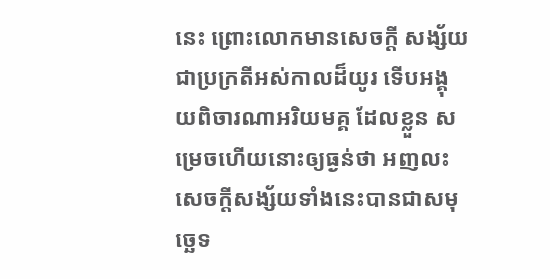នេះ ព្រោះលោកមានសេចក្តី សង្ស័យជាប្រក្រតីអស់កាលដ៏យូរ ទើបអង្គុយពិចារណាអរិយមគ្គ ដែលខ្លួន សម្រេចហើយនោះឲ្យធ្ងន់ថា អញលះសេចក្តីសង្ស័យទាំងនេះបានជាសមុច្ឆេទ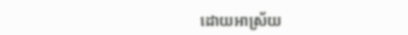ដោយអាស្រ័យ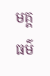មគ្គធម៌